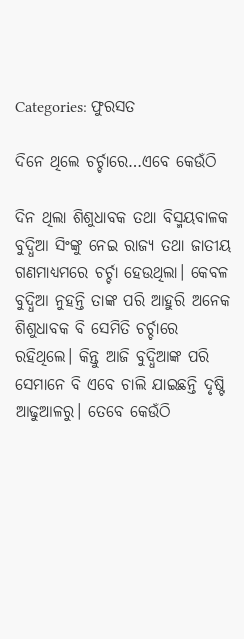Categories: ଫୁରସତ

ଦିନେ ଥିଲେ ଚର୍ଚ୍ଚାରେ…ଏବେ କେଉଁଠି

ଦିନ ଥିଲା ଶିଶୁଧାବକ ତଥା ବିସ୍ମୟବାଳକ ବୁଦ୍ଧିଆ ସିଂଙ୍କୁ ନେଇ ରାଜ୍ୟ ତଥା ଜାତୀୟ ଗଣମାଧ୍ୟମରେ ଚର୍ଚ୍ଚା ହେଉଥିଲା। କେବଳ ବୁଦ୍ଧିଆ ନୁହନ୍ତି ତାଙ୍କ ପରି ଆହୁରି ଅନେକ ଶିଶୁଧାବକ ବି ସେମିତି ଚର୍ଚ୍ଚାରେ ରହିଥିଲେ। କିନ୍ତୁ ଆଜି ବୁଦ୍ଧିଆଙ୍କ ପରି ସେମାନେ ବି ଏବେ ଚାଲି ଯାଇଛନ୍ତି ଦୃଷ୍ଟି ଆଢୁଆଳରୁ। ତେବେ କେଉଁଠି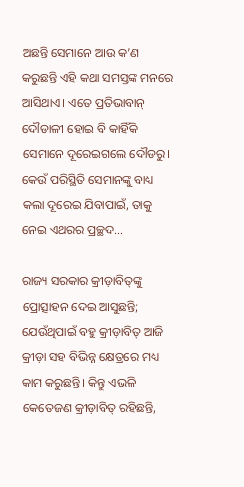ଅଛନ୍ତି ସେମାନେ ଆଉ କ’ଣ କରୁଛନ୍ତି ଏହି କଥା ସମସ୍ତଙ୍କ ମନରେ ଆସିଥାଏ। ଏତେ ପ୍ରତିଭାବାନ୍‌ ଦୌଡାଳୀ ହୋଇ ବି କାହିଁକି ସେମାନେ ଦୂରେଇଗଲେ ଦୌଡରୁ। କେଉଁ ପରିସ୍ଥିତି ସେମାନଙ୍କୁ ବାଧ୍ୟ କଲା ଦୂରେଇ ଯିବାପାଇଁ, ତାକୁ ନେଇ ଏଥରର ପ୍ରଚ୍ଛଦ…

ରାଜ୍ୟ ସରକାର କ୍ରୀଡ଼ାବିତ୍‌ଙ୍କୁ ପ୍ରୋତ୍ସାହନ ଦେଇ ଆସୁଛନ୍ତି; ଯେଉଁଥିପାଇଁ ବହୁ କ୍ରୀଡ଼ାବିତ୍‌ ଆଜି କ୍ରୀଡ଼ା ସହ ବିଭିନ୍ନ କ୍ଷେତ୍ରରେ ମଧ୍ୟ କାମ କରୁଛନ୍ତି। କିନ୍ତୁ ଏଭଳି କେତେଜଣ କ୍ରୀଡ଼ାବିତ୍‌ ରହିଛନ୍ତି,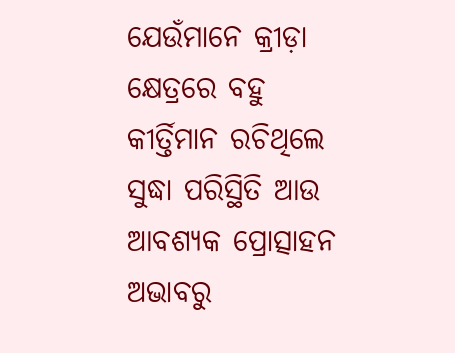ଯେଉଁମାନେ କ୍ରୀଡ଼ା କ୍ଷେତ୍ରରେ ବହୁ କୀର୍ତ୍ତିମାନ ରଚିଥିଲେ ସୁଦ୍ଧା ପରିସ୍ଥିତି ଆଉ ଆବଶ୍ୟକ ପ୍ରୋତ୍ସାହନ ଅଭାବରୁ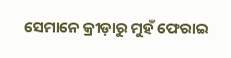ସେମାନେ କ୍ରୀଡ଼ାରୁ ମୁହଁ ଫେରାଇ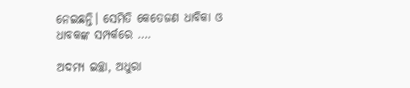ନେଇଛନ୍ତି। ସେମିତି କେତେଜଣ ଧାବିକା ଓ ଧାବକଙ୍କ ସମ୍ପର୍କରେ ….

ଅଦମ୍ୟ ଇଚ୍ଛା, ଅଧୁରା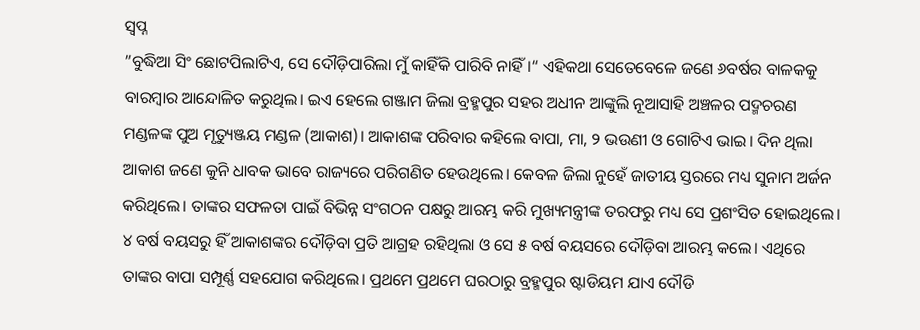ସ୍ବପ୍ନ
”ବୁଦ୍ଧିଆ ସିଂ ଛୋଟପିଲାଟିଏ, ସେ ଦୌଡ଼ିପାରିଲା ମୁଁ କାହିଁକି ପାରିବି ନାହିଁ।“ ଏହିକଥା ସେତେବେଳେ ଜଣେ ୬ବର୍ଷର ବାଳକକୁ ବାରମ୍ବାର ଆନ୍ଦୋଳିତ କରୁଥିଲ। ଇଏ ହେଲେ ଗଞ୍ଜାମ ଜିଲା ବ୍ରହ୍ମପୁର ସହର ଅଧୀନ ଆଙ୍କୁଲି ନୂଆସାହି ଅଞ୍ଚଳର ପଦ୍ମଚରଣ ମଣ୍ଡଳଙ୍କ ପୁଅ ମୃତ୍ୟୁଞ୍ଜୟ ମଣ୍ଡଳ (ଆକାଶ)। ଆକାଶଙ୍କ ପରିବାର କହିଲେ ବାପା, ମା, ୨ ଭଉଣୀ ଓ ଗୋଟିଏ ଭାଇ। ଦିନ ଥିଲା ଆକାଶ ଜଣେ କୁନି ଧାବକ ଭାବେ ରାଜ୍ୟରେ ପରିଗଣିତ ହେଉଥିଲେ। କେବଳ ଜିଲା ନୁହେଁ ଜାତୀୟ ସ୍ତରରେ ମଧ୍ୟ ସୁନାମ ଅର୍ଜନ କରିଥିଲେ। ତାଙ୍କର ସଫଳତା ପାଇଁ ବିଭିନ୍ନ ସଂଗଠନ ପକ୍ଷରୁ ଆରମ୍ଭ କରି ମୁଖ୍ୟମନ୍ତ୍ରୀଙ୍କ ତରଫରୁ ମଧ୍ୟ ସେ ପ୍ରଶଂସିତ ହୋଇଥିଲେ। ୪ ବର୍ଷ ବୟସରୁ ହିଁ ଆକାଶଙ୍କର ଦୌଡ଼ିବା ପ୍ରତି ଆଗ୍ରହ ରହିଥିଲା ଓ ସେ ୫ ବର୍ଷ ବୟସରେ ଦୌଡ଼ିବା ଆରମ୍ଭ କଲେ। ଏଥିରେ ତାଙ୍କର ବାପା ସମ୍ପୂର୍ଣ୍ଣ ସହଯୋଗ କରିଥିଲେ। ପ୍ରଥମେ ପ୍ରଥମେ ଘରଠାରୁ ବ୍ରହ୍ମପୁର ଷ୍ଟାଡିୟମ ଯାଏ ଦୌଡି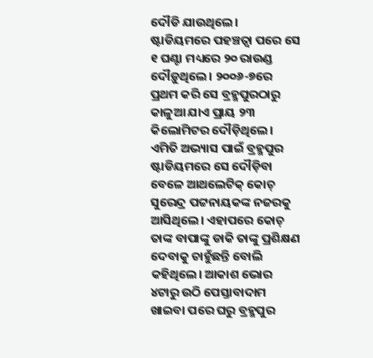ଦୌଡି ଯାଉଥିଲେ। ଷ୍ଟାଡିୟମରେ ପହଞ୍ଚତ୍ବା ପରେ ସେ ୧ ଘଣ୍ଟା ମଧ୍ୟରେ ୨୦ ରାଉଣ୍ଡ ଦୌଡ଼ୁଥିଲେ। ୨୦୦୬-୭ରେ ପ୍ରଥମ କରି ସେ ବ୍ରହ୍ମପୁରଠାରୁ କାଳୁଆ ଯାଏ ପ୍ରାୟ ୨୩ କିଲୋମିଟର ଦୌଡ଼ିଥିଲେ। ଏମିତି ଅଭ୍ୟାସ ପାଇଁ ବ୍ରହ୍ମପୁର ଷ୍ଟାଡିୟମରେ ସେ ଦୌଡ଼ିବା ବେଳେ ଆଥଲେଟିକ୍‌ କୋଚ୍‌ ସୁରେନ୍ଦ୍ର ପଟ୍ଟନାୟକଙ୍କ ନଜରକୁ ଆସିଥିଲେ। ଏହାପରେ କୋଚ୍‌ ତାଙ୍କ ବାପାଙ୍କୁ ଡାକି ତାଙ୍କୁ ପ୍ରଶିକ୍ଷଣ ଦେବାକୁ ଚାହୁଁଛନ୍ତି ବୋଲି କହିଥିଲେ। ଆକାଶ ଭୋର ୪ଟାରୁ ଉଠି ପେସ୍ତାବାଦାମ ଖାଇବା ପରେ ଘରୁ ବ୍ରହ୍ମପୁର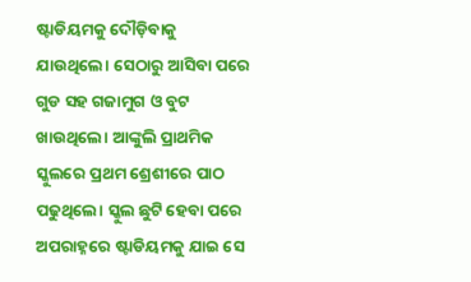ଷ୍ଟାଡିୟମକୁ ଦୌଡ଼ିବାକୁ ଯାଉଥିଲେ। ସେଠାରୁ ଆସିବା ପରେ ଗୁଡ ସହ ଗଜାମୁଗ ଓ ବୁଟ ଖାଉଥିଲେ। ଆଙ୍କୁଲି ପ୍ରାଥମିକ ସ୍କୁଲରେ ପ୍ରଥମ ଶ୍ରେଶୀରେ ପାଠ ପଢୁଥିଲେ। ସ୍କୁଲ ଛୁଟି ହେବା ପରେ ଅପରାହ୍ନରେ ଷ୍ଟାଡିୟମକୁ ଯାଇ ସେ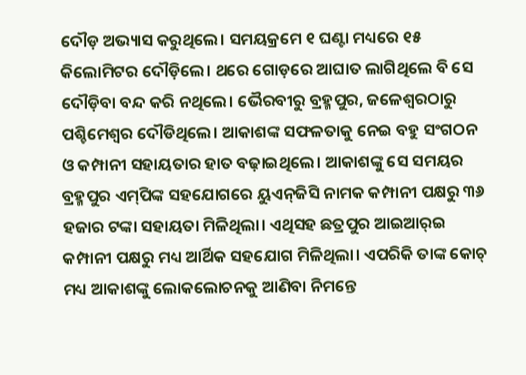ଦୌଡ଼ ଅଭ୍ୟାସ କରୁଥିଲେ। ସମୟକ୍ରମେ ୧ ଘଣ୍ଟା ମଧ୍ୟରେ ୧୫ କିଲୋମିଟର ଦୌଡ଼ିଲେ। ଥରେ ଗୋଡ଼ରେ ଆଘାତ ଲାଗିଥିଲେ ବି ସେ ଦୌଡ଼ିବା ବନ୍ଦ କରି ନଥିଲେ। ଭୈରବୀରୁ ବ୍ରହ୍ମପୁର, ଜଳେଶ୍ୱରଠାରୁ ପଶ୍ଚିମେଶ୍ୱର ଦୌଡିଥିଲେ। ଆକାଶଙ୍କ ସଫଳତାକୁ ନେଇ ବହୁ ସଂଗଠନ ଓ କମ୍ପାନୀ ସହାୟତାର ହାତ ବଢ଼ାଇଥିଲେ। ଆକାଶଙ୍କୁ ସେ ସମୟର ବ୍ରହ୍ମପୁର ଏମ୍‌ପିଙ୍କ ସହଯୋଗରେ ୟୁଏନ୍‌ଜିସି ନାମକ କମ୍ପାନୀ ପକ୍ଷରୁ ୩୬ ହଜାର ଟଙ୍କା ସହାୟତା ମିଳିଥିଲା। ଏଥିସହ ଛତ୍ରପୁର ଆଇଆର୍‌ଇ କମ୍ପାନୀ ପକ୍ଷରୁ ମଧ୍ୟ ଆର୍ଥିକ ସହଯୋଗ ମିଳିଥିଲା। ଏପରିକି ତାଙ୍କ କୋଚ୍‌ ମଧ୍ୟ ଆକାଶଙ୍କୁ ଲୋକଲୋଚନକୁ ଆଣିବା ନିମନ୍ତେ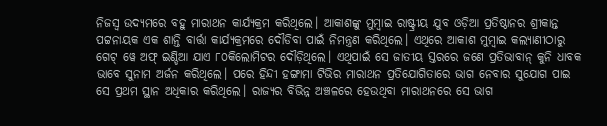ନିଜସ୍ବ ଉଦ୍ୟମରେ ବହୁ ମାରାଥନ କାର୍ଯ୍ୟକ୍ରମ କରିଥିଲେ। ଆକାଶଙ୍କୁ ମୁମ୍ବାଇ ରାଷ୍ଟ୍ରୀୟ ଯୁବ ଓଡ଼ିଆ ପ୍ରତିଷ୍ଠାନର ଶ୍ରୀକାନ୍ତ ପଟ୍ଟନାୟକ ଏକ ଶାନ୍ତି ବାର୍ତ୍ତା କାର୍ଯ୍ୟକ୍ରମରେ ଦୌଡିବା ପାଇଁ ନିମନ୍ତ୍ରଣ କରିଥିଲେ। ଏଥିରେ ଆକାଶ ମୁମ୍ବାଇ କଲ୍ୟାଣୀଠାରୁ ଗେଟ୍‌ ୱେ ଅଫ୍‌ ଇଣ୍ଡିଆ ଯାଏ ୮୦କିଲୋମିଟର ଦୌଡ଼ିଥିଲେ। ଏଥିପାଇଁ ସେ ଜାତୀୟ ସ୍ତରରେ ଜଣେ ପ୍ରତିଭାବାନ୍‌ କୁନି ଧାବକ ଭାବେ ସୁନାମ ଅର୍ଜନ କରିଥିଲେ। ପରେ ହିନ୍ଦୀ ହଙ୍ଗାମା ଟିଭିର ମାରାଥନ ପ୍ରତିଯୋଗିତାରେ ଭାଗ ନେବାର ସୁଯୋଗ ପାଇ ସେ ପ୍ରଥମ ସ୍ଥାନ ଅଧିକାର କରିଥିଲେ। ରାଜ୍ୟର ବିଭିନ୍ନ ଅଞ୍ଚଳରେ ହେଉଥିବା ମାରାଥନରେ ସେ ଭାଗ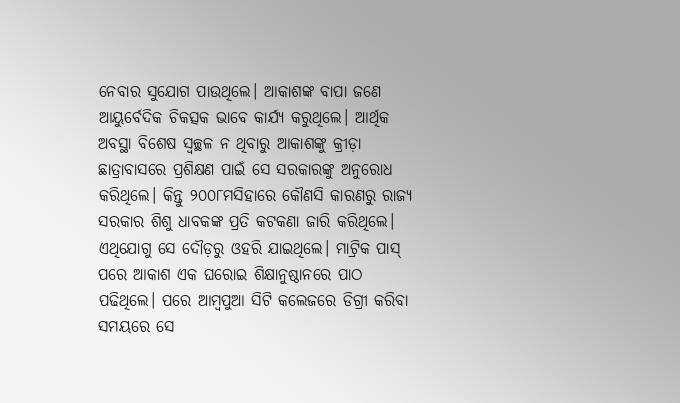ନେବାର ସୁଯୋଗ ପାଉଥିଲେ। ଆକାଶଙ୍କ ବାପା ଜଣେ ଆୟୁର୍ବେଦିକ ଚିକତ୍ସକ ଭାବେ କାର୍ଯ୍ୟ କରୁଥିଲେ। ଆର୍ଥିକ ଅବସ୍ଥା ବିଶେଷ ସ୍ବଚ୍ଛଳ ନ ଥିବାରୁ ଆକାଶଙ୍କୁ କ୍ରୀଡ଼ା ଛାତ୍ରାବାସରେ ପ୍ରଶିକ୍ଷଣ ପାଇଁ ସେ ସରକାରଙ୍କୁ ଅନୁରୋଧ କରିଥିଲେ। କିନ୍ତୁ ୨୦୦୮ମସିହାରେ କୌଣସି କାରଣରୁ ରାଜ୍ୟ ସରକାର ଶିଶୁ ଧାବକଙ୍କ ପ୍ରତି କଟକଣା ଜାରି କରିଥିଲେ। ଏଥିଯୋଗୁ ସେ ଦୌଡ଼ରୁ ଓହରି ଯାଇଥିଲେ। ମାଟ୍ରିକ ପାସ୍‌ ପରେ ଆକାଶ ଏକ ଘରୋଇ ଶିକ୍ଷାନୁଷ୍ଠାନରେ ପାଠ ପଢିଥିଲେ। ପରେ ଆମ୍ବପୁଆ ସିଟି କଲେଜରେ ଡିଗ୍ରୀ କରିବା ସମୟରେ ସେ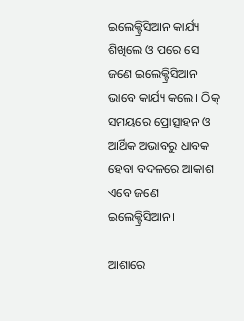ଇଲେକ୍ଟ୍ରିସିଆନ କାର୍ଯ୍ୟ ଶିଖିଲେ ଓ ପରେ ସେ ଜଣେ ଇଲେକ୍ଟ୍ରିସିଆନ ଭାବେ କାର୍ଯ୍ୟ କଲେ। ଠିକ୍‌ ସମୟରେ ପ୍ରୋତ୍ସାହନ ଓ ଆର୍ଥିକ ଅଭାବରୁ ଧାବକ ହେବା ବଦଳରେ ଆକାଶ ଏବେ ଜଣେ ଇଲେକ୍ଟ୍ରିସିଆନ।

ଆଶାରେ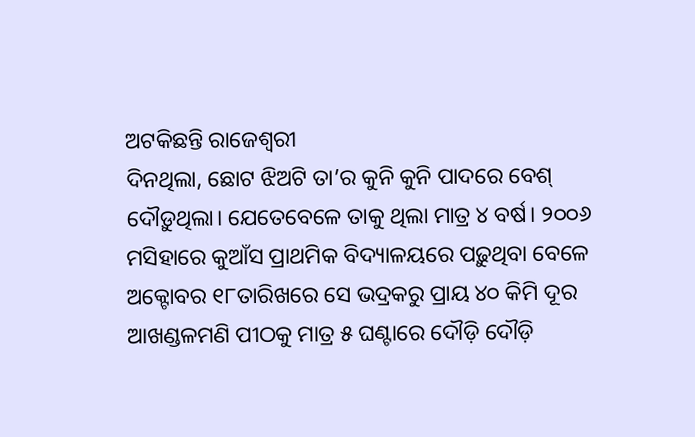ଅଟକିଛନ୍ତି ରାଜେଶ୍ୱରୀ
ଦିନଥିଲା, ଛୋଟ ଝିଅଟି ତା’ର କୁନି କୁନି ପାଦରେ ବେଶ୍‌ ଦୌଡ଼ୁଥିଲା। ଯେତେବେଳେ ତାକୁ ଥିଲା ମାତ୍ର ୪ ବର୍ଷ। ୨୦୦୬ ମସିହାରେ କୁଆଁସ ପ୍ରାଥମିକ ବିଦ୍ୟାଳୟରେ ପଢ଼ୁଥିବା ବେଳେ ଅକ୍ଟୋବର ୧୮ତାରିଖରେ ସେ ଭଦ୍ରକରୁ ପ୍ରାୟ ୪୦ କିମି ଦୂର ଆଖଣ୍ଡଳମଣି ପୀଠକୁ ମାତ୍ର ୫ ଘଣ୍ଟାରେ ଦୌଡ଼ି ଦୌଡ଼ି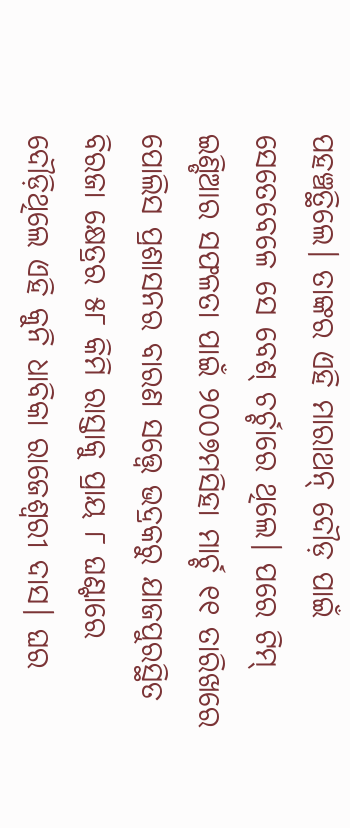ପହଞ୍ଚତ୍ଥିଲେ। ତାଙ୍କର ଏହି ମାରାଥନ୍‌ ଦୌଡ଼ ପାଇଁ ସେତେବେଳେ ସେ ବେଶ୍‌ ଚର୍ଚ୍ଚାରେ ଥିଲେ। ପରେ ଟିମ୍‌ ଇଣ୍ଡିଆର ସଫଳତା ପାଇଁ ୨୦୦୭ମସିହା ମାର୍ଚ୍ଚ ୧୧ ତାରିଖରେ ପୋଲିସ ପ୍ରଶାସନର ବାରଣ ସତ୍ତ୍ୱେ ଭଦ୍ରକରୁ ଯାଜପୁରସ୍ଥିତ ବିରଜା କ୍ଷେତ୍ରର ୫୮ କିମି ରାସ୍ତାକୁ ପ୍ରାୟ ୮ ଘଣ୍ଟାରେ ଦୌଡ଼ିଥିଲେ ଏହି କୁନି ଧାବିକା ରାଜେଶ୍ୱରୀ ଦାସ। ଘର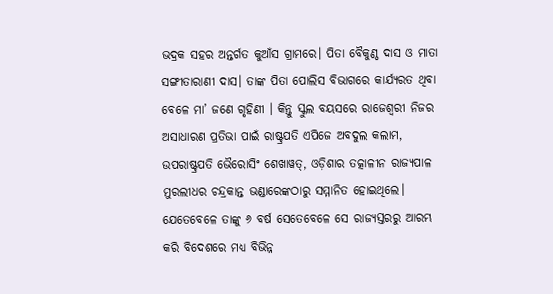ଭଦ୍ରକ ସହର ଅନ୍ତର୍ଗତ କୁଆଁସ ଗ୍ରାମରେ। ପିତା ବୈକୁଣ୍ଠ ଦାସ ଓ ମାତା ସଙ୍ଗୀତାରାଣୀ ଦାସ। ତାଙ୍କ ପିତା ପୋଲିସ ବିଭାଗରେ କାର୍ଯ୍ୟରତ ଥିବା ବେଳେ ମା’ ଜଣେ ଗୃହିଣୀ । କିନ୍ତୁ ସ୍କୁଲ ବୟସରେ ରାଜେଶ୍ୱରୀ ନିଜର ଅସାଧାରଣ ପ୍ରତିଭା ପାଇଁ ରାଷ୍ଟ୍ରପତି ଏପିଜେ ଅବଦୁଲ କଲାମ, ଉପରାଷ୍ଟ୍ରପତି ଭୈରୋସିଂ ଶେଖାୱତ୍‌, ଓଡ଼ିଶାର ତତ୍କାଳୀନ ରାଜ୍ୟପାଳ ମୁରଲୀଧର ଚନ୍ଦ୍ରକାନ୍ତ ଭଣ୍ଡାରେଙ୍କଠାରୁ ସମ୍ମାନିତ ହୋଇଥିଲେ। ଯେତେବେଳେ ତାଙ୍କୁ ୬ ବର୍ଷ ସେତେବେଳେ ସେ ରାଜ୍ୟସ୍ତରରୁ ଆରମ୍ଭ କରି ବିଦେଶରେ ମଧ୍ୟ ବିଭିନ୍ନ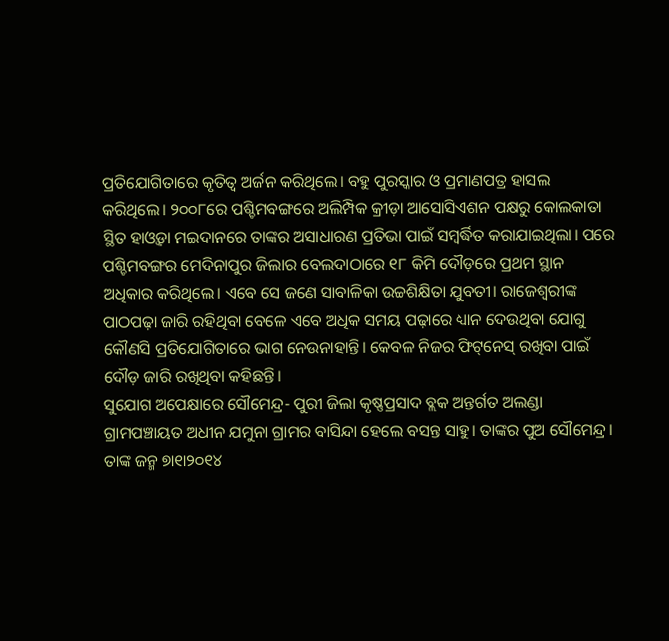ପ୍ରତିଯୋଗିତାରେ କୃତିତ୍ୱ ଅର୍ଜନ କରିଥିଲେ। ବହୁ ପୁରସ୍କାର ଓ ପ୍ରମାଣପତ୍ର ହାସଲ କରିଥିଲେ। ୨୦୦୮ରେ ପଶ୍ଚିମବଙ୍ଗରେ ଅଲିମ୍ପିକ କ୍ରୀଡ଼ା ଆସୋସିଏଶନ ପକ୍ଷରୁ କୋଲକାତା ସ୍ଥିତ ହାଓ୍ବଡ଼ା ମଇଦାନରେ ତାଙ୍କର ଅସାଧାରଣ ପ୍ରତିଭା ପାଇଁ ସମ୍ବର୍ଦ୍ଧିତ କରାଯାଇଥିଲା। ପରେ ପଶ୍ଚିମବଙ୍ଗର ମେଦିନାପୁର ଜିଲାର ବେଲଦାଠାରେ ୧୮ କିମି ଦୌଡ଼ରେ ପ୍ରଥମ ସ୍ଥାନ ଅଧିକାର କରିଥିଲେ। ଏବେ ସେ ଜଣେ ସାବାଳିକା ଉଚ୍ଚଶିକ୍ଷିତା ଯୁବତୀ। ରାଜେଶ୍ୱରୀଙ୍କ ପାଠପଢ଼ା ଜାରି ରହିଥିବା ବେଳେ ଏବେ ଅଧିକ ସମୟ ପଢ଼ାରେ ଧ୍ୟାନ ଦେଉଥିବା ଯୋଗୁ କୌଣସି ପ୍ରତିଯୋଗିତାରେ ଭାଗ ନେଉନାହାନ୍ତି। କେବଳ ନିଜର ଫିଟ୍‌ନେସ୍‌ ରଖିବା ପାଇଁ ଦୌଡ଼ ଜାରି ରଖିଥିବା କହିଛନ୍ତି।
ସୁଯୋଗ ଅପେକ୍ଷାରେ ସୌମେନ୍ଦ୍ର- ପୁରୀ ଜିଲା କୃଷ୍ଣପ୍ରସାଦ ବ୍ଲକ ଅନ୍ତର୍ଗତ ଅଲଣ୍ଡା ଗ୍ରାମପଞ୍ଚାୟତ ଅଧୀନ ଯମୁନା ଗ୍ରାମର ବାସିନ୍ଦା ହେଲେ ବସନ୍ତ ସାହୁ। ତାଙ୍କର ପୁଅ ସୌମେନ୍ଦ୍ର। ତାଙ୍କ ଜନ୍ମ ୭ା୧ା୨୦୧୪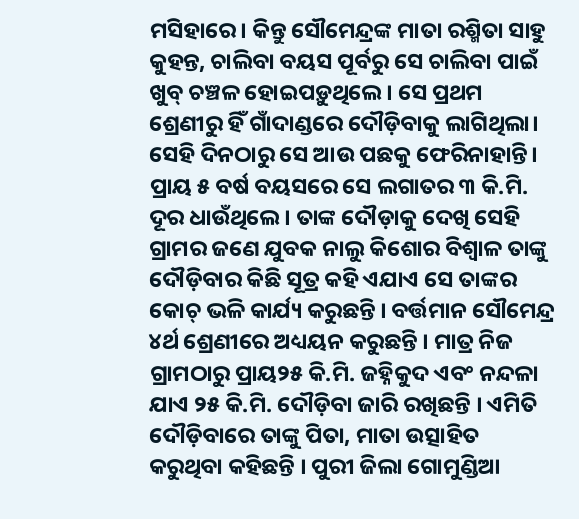ମସିହାରେ। କିନ୍ତୁ ସୌମେନ୍ଦ୍ରଙ୍କ ମାତା ରଶ୍ମିତା ସାହୁ କୁହନ୍ତ, ଚାଲିବା ବୟସ ପୂର୍ବରୁ ସେ ଚାଲିବା ପାଇଁ ଖୁବ୍‌ ଚଞ୍ଚଳ ହୋଇପଡ଼ୁଥିଲେ। ସେ ପ୍ରଥମ ଶ୍ରେଣୀରୁ ହିଁ ଗାଁଦାଣ୍ଡରେ ଦୌଡ଼ିବାକୁ ଲାଗିଥିଲା। ସେହି ଦିନଠାରୁ ସେ ଆଉ ପଛକୁ ଫେରିନାହାନ୍ତି। ପ୍ରାୟ ୫ ବର୍ଷ ବୟସରେ ସେ ଲଗାତର ୩ କି.ମି. ଦୂର ଧାଉଁଥିଲେ । ତାଙ୍କ ଦୌଡ଼ାକୁ ଦେଖି ସେହି ଗ୍ରାମର ଜଣେ ଯୁବକ ନାଲୁ କିଶୋର ବିଶ୍ୱାଳ ତାଙ୍କୁ ଦୌଡ଼ିବାର କିଛି ସୂତ୍ର କହି ଏଯାଏ ସେ ତାଙ୍କର କୋଚ୍‌ ଭଳି କାର୍ଯ୍ୟ କରୁଛନ୍ତି । ବର୍ତ୍ତମାନ ସୌମେନ୍ଦ୍ର ୪ର୍ଥ ଶ୍ରେଣୀରେ ଅଧ୍ୟୟନ କରୁଛନ୍ତି । ମାତ୍ର ନିଜ ଗ୍ରାମଠାରୁ ପ୍ରାୟ୨୫ କି.ମି. ଜହ୍ନିକୁଦ ଏବଂ ନନ୍ଦଳା ଯାଏ ୨୫ କି.ମି. ଦୌଡ଼ିବା ଜାରି ରଖିଛନ୍ତି । ଏମିତି ଦୌଡ଼ିବାରେ ତାଙ୍କୁ ପିତା, ମାତା ଉତ୍ସାହିତ କରୁଥିବା କହିଛନ୍ତି । ପୁରୀ ଜିଲା ଗୋମୁଣ୍ଡିଆ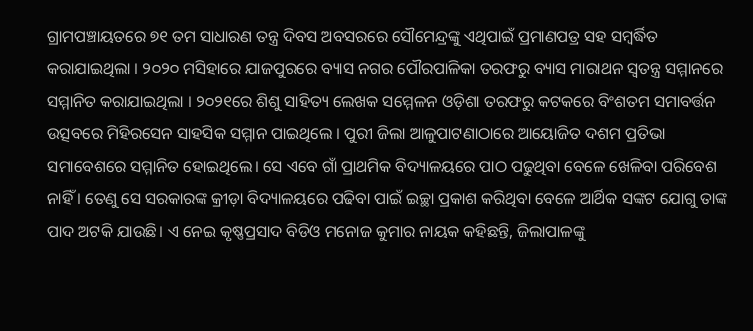ଗ୍ରାମପଞ୍ଚାୟତରେ ୭୧ ତମ ସାଧାରଣ ତନ୍ତ୍ର ଦିବସ ଅବସରରେ ସୌମେନ୍ଦ୍ରଙ୍କୁ ଏଥିପାଇଁ ପ୍ରମାଣପତ୍ର ସହ ସମ୍ବର୍ଦ୍ଧିତ କରାଯାଇଥିଲା । ୨୦୨୦ ମସିହାରେ ଯାଜପୁରରେ ବ୍ୟାସ ନଗର ପୌରପାଳିକା ତରଫରୁ ବ୍ୟାସ ମାରାଥନ ସ୍ବତନ୍ତ୍ର ସମ୍ମାନରେ ସମ୍ମାନିତ କରାଯାଇଥିଲା । ୨୦୨୧ରେ ଶିଶୁ ସାହିତ୍ୟ ଲେଖକ ସମ୍ମେଳନ ଓଡ଼ିଶା ତରଫରୁ କଟକରେ ବିଂଶତମ ସମାବର୍ତ୍ତନ ଉତ୍ସବରେ ମିହିରସେନ ସାହସିକ ସମ୍ମାନ ପାଇଥିଲେ । ପୁରୀ ଜିଲା ଆଳୁପାଟଣାଠାରେ ଆୟୋଜିତ ଦଶମ ପ୍ରତିଭା ସମାବେଶରେ ସମ୍ମାନିତ ହୋଇଥିଲେ। ସେ ଏବେ ଗାଁ ପ୍ରାଥମିକ ବିଦ୍ୟାଳୟରେ ପାଠ ପଢୁଥିବା ବେଳେ ଖେଳିବା ପରିବେଶ ନାହିଁ । ତେଣୁ ସେ ସରକାରଙ୍କ କ୍ରୀଡ଼ା ବିଦ୍ୟାଳୟରେ ପଢିବା ପାଇଁ ଇଚ୍ଛା ପ୍ରକାଶ କରିଥିବା ବେଳେ ଆର୍ଥିକ ସଙ୍କଟ ଯୋଗୁ ତାଙ୍କ ପାଦ ଅଟକି ଯାଉଛି। ଏ ନେଇ କୃଷ୍ଣପ୍ରସାଦ ବିଡିଓ ମନୋଜ କୁମାର ନାୟକ କହିଛନ୍ତି, ଜିଲାପାଳଙ୍କୁ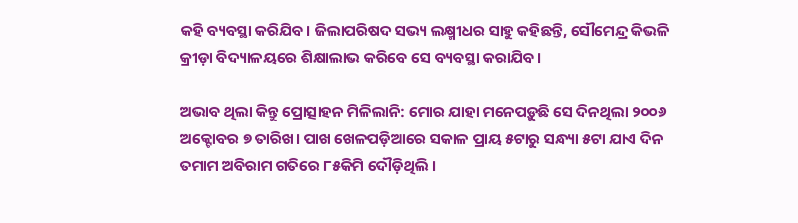କହି ବ୍ୟବସ୍ଥା କରିଯିବ। ଜିଲାପରିଷଦ ସଭ୍ୟ ଲକ୍ଷ୍ମୀଧର ସାହୁ କହିଛନ୍ତି, ସୌମେନ୍ଦ୍ର କିଭଳି କ୍ରୀଡ଼ା ବିଦ୍ୟାଳୟରେ ଶିକ୍ଷାଲାଭ କରିବେ ସେ ବ୍ୟବସ୍ଥା କରାଯିବ।

ଅଭାବ ଥିଲା କିନ୍ତୁ ପ୍ରୋତ୍ସାହନ ମିଳିଲାନି: ମୋର ଯାହା ମନେପଡ଼ୁଛି ସେ ଦିନଥିଲା ୨୦୦୬ ଅକ୍ଟୋବର ୭ ତାରିଖ। ପାଖ ଖେଳପଡ଼ିଆରେ ସକାଳ ପ୍ରାୟ ୫ଟାରୁ ସନ୍ଧ୍ୟା ୫ଟା ଯାଏ ଦିନ ତମାମ ଅବିରାମ ଗତିରେ ୮୫କିମି ଦୌଡ଼ିଥିଲି ।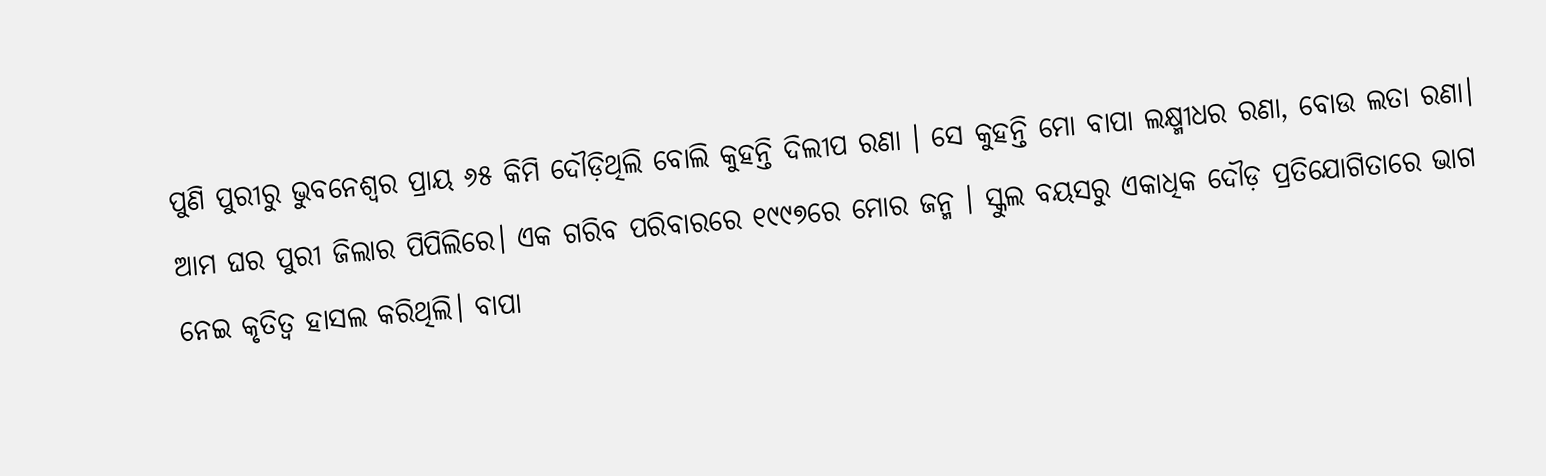ପୁଣି ପୁରୀରୁ ଭୁବନେଶ୍ୱର ପ୍ରାୟ ୬୫ କିମି ଦୌଡ଼ିଥିଲି ବୋଲି କୁହନ୍ତି ଦିଲୀପ ରଣା । ସେ କୁହନ୍ତି ମୋ ବାପା ଲକ୍ଷ୍ମୀଧର ରଣା, ବୋଉ ଲତା ରଣା। ଆମ ଘର ପୁରୀ ଜିଲାର ପିପିଲିରେ। ଏକ ଗରିବ ପରିବାରରେ ୧୯୯୭ରେ ମୋର ଜନ୍ମ । ସ୍କୁଲ ବୟସରୁ ଏକାଧିକ ଦୌଡ଼ ପ୍ରତିଯୋଗିତାରେ ଭାଗ ନେଇ କୃତିତ୍ୱ ହାସଲ କରିଥିଲି। ବାପା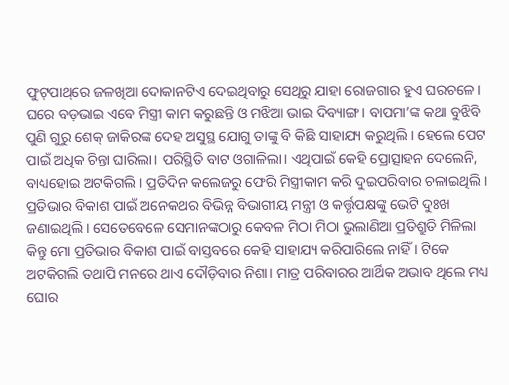ଫୁଟ୍‌ପାଥ୍‌ରେ ଜଳଖିଆ ଦୋକାନଟିଏ ଦେଇଥିବାରୁ ସେଥିରୁ ଯାହା ରୋଜଗାର ହୁଏ ଘରଚଳେ। ଘରେ ବଡ଼ଭାଇ ଏବେ ମିସ୍ତ୍ରୀ କାମ କରୁଛନ୍ତି ଓ ମଝିଆ ଭାଇ ଦିବ୍ୟାଙ୍ଗ। ବାପମା’ଙ୍କ କଥା ବୁଝିବି ପୁଣି ଗୁରୁ ଶେକ୍‌ ଜାକିରଙ୍କ ଦେହ ଅସୁସ୍ଥ ଯୋଗୁ ତାଙ୍କୁ ବି କିଛି ସାହାଯ୍ୟ କରୁଥିଲି । ହେଲେ ପେଟ ପାଇଁ ଅଧିକ ଚିନ୍ତା ଘାରିଲା। ପରିସ୍ଥିତି ବାଟ ଓଗାଳିଲା। ଏଥିପାଇଁ କେହି ପ୍ରୋତ୍ସାହନ ଦେଲେନି, ବାଧ୍ୟହୋଇ ଅଟକିଗଲି। ପ୍ରତିଦିନ କଲେଜରୁ ଫେରି ମିସ୍ତ୍ରୀକାମ କରି ଦୁଇପରିବାର ଚଳାଇଥିଲି। ପ୍ରତିଭାର ବିକାଶ ପାଇଁ ଅନେକଥର ବିଭିନ୍ନ ବିଭାଗୀୟ ମନ୍ତ୍ରୀ ଓ କର୍ତ୍ତୃପକ୍ଷଙ୍କୁ ଭେଟି ଦୁଃଖ ଜଣାଇଥିଲି । ସେତେବେଳେ ସେମାନଙ୍କଠାରୁ କେବଳ ମିଠା ମିଠା ଭୁଲାଣିଆ ପ୍ରତିଶ୍ରୁତି ମିଳିଲା କିନ୍ତୁ ମୋ ପ୍ରତିଭାର ବିକାଶ ପାଇଁ ବାସ୍ତବରେ କେହି ସାହାଯ୍ୟ କରିପାରିଲେ ନାହିଁ । ଟିକେ ଅଟକିଗଲି ତଥାପି ମନରେ ଥାଏ ଦୌଡ଼ିବାର ନିଶା। ମାତ୍ର ପରିବାରର ଆର୍ଥିକ ଅଭାବ ଥିଲେ ମଧ୍ୟ ଘୋର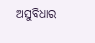ଅସୁବିଧାର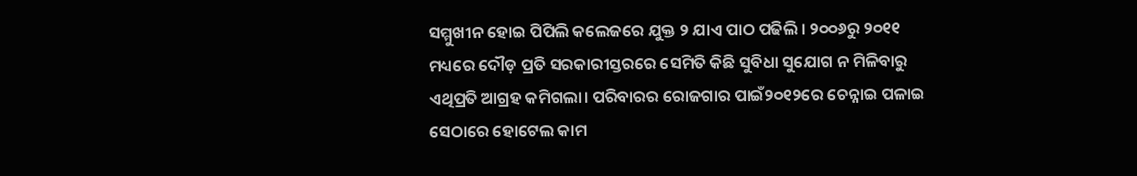ସମ୍ମୁଖୀନ ହୋଇ ପିପିଲି କଲେଜରେ ଯୁକ୍ତ ୨ ଯାଏ ପାଠ ପଢିଲି । ୨୦୦୬ରୁ ୨୦୧୧ ମଧ୍ୟରେ ଦୌଡ଼ ପ୍ରତି ସରକାରୀସ୍ତରରେ ସେମିତି କିଛି ସୁବିଧା ସୁଯୋଗ ନ ମିଳିବାରୁ ଏଥିପ୍ରତି ଆଗ୍ରହ କମିଗଲା। ପରିବାରର ରୋଜଗାର ପାଇଁ୨୦୧୨ରେ ଚେନ୍ନାଇ ପଳାଇ ସେଠାରେ ହୋଟେଲ କାମ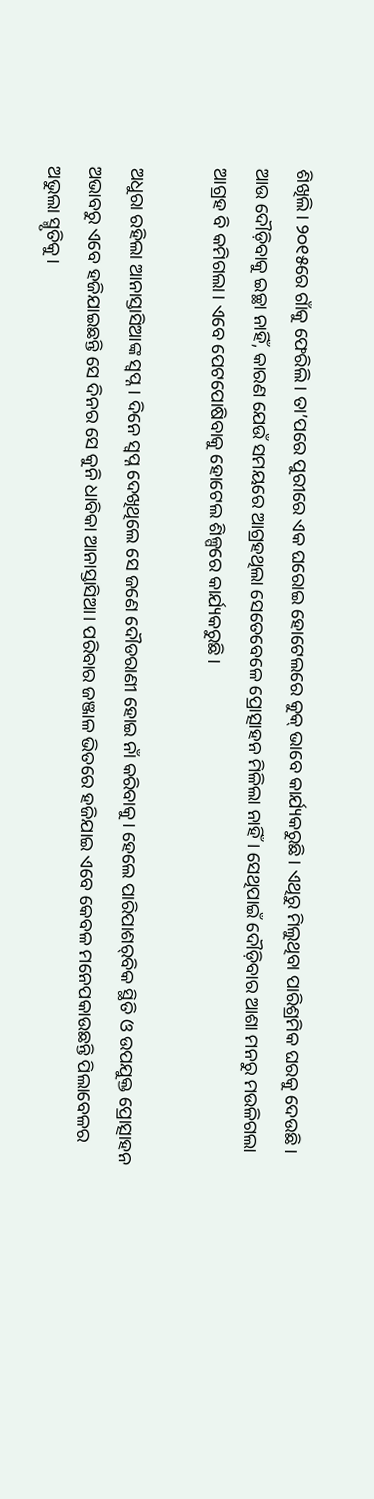ଶିଖିଲି। ୨୦୧୫ରେ ଗାଁକୁ ଫେରିଲି । ତା’ପରେ ପୁରୀରେ ଏକ ଘରୋଇ ହୋଟେଲରେ କୁକ୍‌ ଭାବେ କାର୍ଯ୍ୟକରୁଛି। ଏଥିରୁ ମିଲୁଥିବା ପାରିଶ୍ରମିକ ଘରକୁ ଦେଉଛି। ଆଉ ଦୌଡ଼ିବାକୁ ଇଚ୍ଛା ନାହିଁ, କାରଣ ଯେଉଁ ସମୟରେ ଆଗ୍ରହଥିଲା ସେତେବେଳେ ପ୍ରୋତ୍ସାହନ ମିଳିଲା ନାହିଁ। ସେଥିପାଇଁ ଦୌଡ଼ିବାର ଆଶା ମନରୁ ମଉଳିଗଲା ଆଗ୍ରହ ବି କମିଗଲା। ଏବେ ପେଟପୋଷିବାକୁ ହୋଟେଲ ଶିଳ୍ପରେ କାର୍ଯ୍ୟକରୁଛି।

ଅଧୁରା ରହିଲା ଆନାସ୍ତାସିଆଙ୍କ ସ୍ବପ୍ନ। ଦିନେ ସ୍ବପ୍ନ ଦେଖିଥିଲେ ସେ ଜଣେ ଦୌଡରାଣୀ ହୋଇ ନାଁ କରିବାକୁ। ହେଲେ ପାରିପାଶର୍‌ବିକ ସ୍ଥିତି ଓ ଉପଯୁକ୍ତ ପ୍ରୋତ୍ସାହନ ଅଭାବରୁ ଏବେ ହଜିଯାଇଛନ୍ତି ସେ ଦିନର ସେ କୁନି ଧାବିକା ଆନାସ୍ତାସିଆ। ପରିବାର ଜଞ୍ଜାଳ ଭିତରେ ହଜିଯାଇ ଏବେ କେବଳ ମନେପକାଉଛନ୍ତି ପିଲାବେଳର ଅଭୁଲା ସ୍ମୃତିକୁ।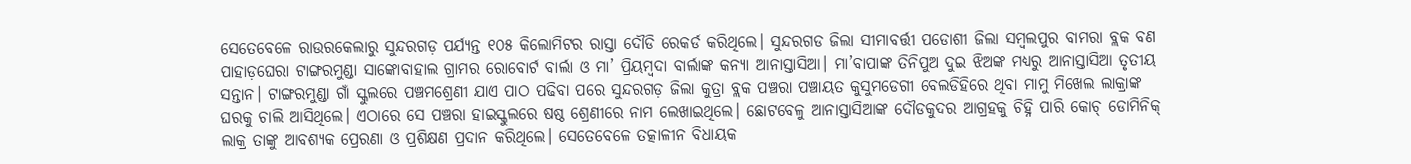ସେତେବେଳେ ରାଉରକେଲାରୁ ସୁନ୍ଦରଗଡ଼ ପର୍ଯ୍ୟନ୍ତ ୧୦୫ କିଲୋମିଟର ରାସ୍ତା ଦୌଡି ରେକର୍ଡ କରିଥିଲେ। ସୁନ୍ଦରଗଡ ଜିଲା ସୀମାବର୍ତ୍ତୀ ପଡୋଶୀ ଜିଲା ସମ୍ବଲପୁର ବାମରା ବ୍ଲକ ବଣ ପାହାଡ଼ଘେରା ଟାଙ୍ଗରମୁଣ୍ଡା ସାଙ୍କୋବାହାଲ ଗ୍ରାମର ରୋବୋର୍ଟ ବାର୍ଲା ଓ ମା’ ପ୍ରିୟମ୍ବଦା ବାର୍ଲାଙ୍କ କନ୍ୟା ଆନାସ୍ତାସିଆ। ମା’ବାପାଙ୍କ ତିନିପୁଅ ଦୁଇ ଝିଅଙ୍କ ମଧ୍ୟରୁ ଆନାସ୍ତାସିଆ ତୃତୀୟ ସନ୍ତାନ। ଟାଙ୍ଗରମୁଣ୍ଡା ଗାଁ ସ୍କୁଲରେ ପଞ୍ଚମଶ୍ରେଣୀ ଯାଏ ପାଠ ପଢିବା ପରେ ସୁନ୍ଦରଗଡ଼ ଜିଲା କୁତ୍ରା ବ୍ଲକ ପଞ୍ଚରା ପଞ୍ଚାୟତ କୁସୁମଡେଗୀ ବେଲଡିହିରେ ଥିବା ମାମୁ ମିଖେଲ ଲାକ୍ରାଙ୍କ ଘରକୁ ଚାଲି ଆସିଥିଲେ। ଏଠାରେ ସେ ପଞ୍ଚରା ହାଇସ୍କୁଲରେ ଷଷ୍ଠ ଶ୍ରେଣୀରେ ନାମ ଲେଖାଇଥିଲେ। ଛୋଟବେଳୁ ଆନାସ୍ତାସିଆଙ୍କ ଦୌଡକୁଦର ଆଗ୍ରହକୁ ଚିହ୍ନି ପାରି କୋଚ୍‌ ଡୋମିନିକ୍‌ ଲାକ୍ର ତାଙ୍କୁ ଆବଶ୍ୟକ ପ୍ରେରଣା ଓ ପ୍ରଶିକ୍ଷଣ ପ୍ରଦାନ କରିଥିଲେ। ସେତେବେଳେ ତତ୍କାଳୀନ ବିଧାୟକ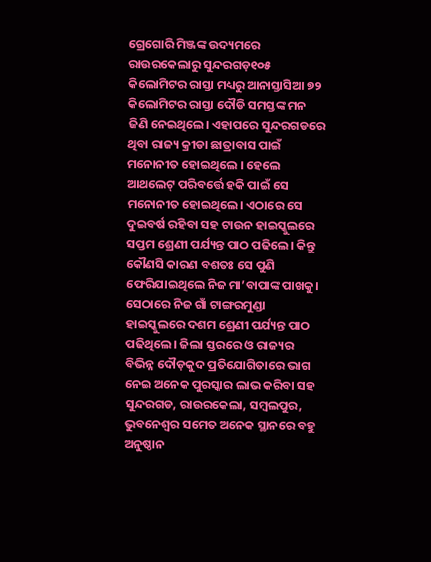ଗ୍ରେଗୋରି ମିଞ୍ଜଙ୍କ ଉଦ୍ୟମରେ ରାଉରକେଲାରୁ ସୁନ୍ଦରଗଡ଼୧୦୫ କିଲୋମିଟର ରାସ୍ତା ମଧ୍ୟରୁ ଆନାସ୍ତାସିଆ ୭୨ କିଲୋମିଟର ରାସ୍ତା ଦୌଡି ସମସ୍ତଙ୍କ ମନ ଜିଣି ନେଇଥିଲେ। ଏହାପରେ ସୁନ୍ଦରଗଡରେ ଥିବା ରାଜ୍ୟ କ୍ରୀଡା ଛାତ୍ରାବାସ ପାଇଁ ମନୋନୀତ ହୋଇଥିଲେ । ହେଲେ ଆଥଲେଟ୍‌ ପରିବର୍ତ୍ତେ ହକି ପାଇଁ ସେ ମନୋନୀତ ହୋଇଥିଲେ। ଏଠାରେ ସେ ଦୁଇବର୍ଷ ରହିବା ସହ ଟାଉନ ହାଇସ୍କୁଲରେ ସପ୍ତମ ଶ୍ରେଣୀ ପର୍ଯ୍ୟନ୍ତ ପାଠ ପଢିଲେ। କିନ୍ତୁ କୌଣସି କାରଣ ବଶତଃ ସେ ପୁଣି ଫେରିଯାଇଥିଲେ ନିଜ ମା’ବାପାଙ୍କ ପାଖକୁ। ସେଠାରେ ନିଜ ଗାଁ ଟାଙ୍ଗରମୁଣ୍ଡା ହାଇସ୍କୁଲରେ ଦଶମ ଶ୍ରେଣୀ ପର୍ଯ୍ୟନ୍ତ ପାଠ ପଢିଥିଲେ। ଜିଲା ସ୍ତରରେ ଓ ରାଜ୍ୟର ବିଭିନ୍ନ ଦୌଡ଼କୁଦ ପ୍ରତିଯୋଗିତାରେ ଭାଗ ନେଇ ଅନେକ ପୁରସ୍କାର ଲାଭ କରିବା ସହ ସୁନ୍ଦରଗଡ, ରାଉରକେଲା, ସମ୍ବଲପୁର, ଭୁବନେଶ୍ୱର ସମେତ ଅନେକ ସ୍ଥାନରେ ବହୁ ଅନୁଷ୍ଠାନ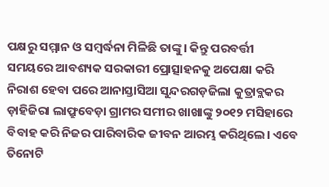ପକ୍ଷରୁ ସମ୍ମାନ ଓ ସମ୍ବର୍ଦ୍ଧନା ମିଳିଛି ତାଙ୍କୁ। କିନ୍ତୁ ପରବର୍ତ୍ତୀ ସମୟରେ ଆବଶ୍ୟକ ସରକାରୀ ପ୍ରୋତ୍ସାହନକୁ ଅପେକ୍ଷା କରି ନିରାଶ ହେବା ପରେ ଆନାସ୍ତାସିଆ ସୁନ୍ଦରଗଡ଼ଜିଲା କୁତ୍ରାବ୍ଲକର ଡ଼ାହିଜିରା ଲାଫ୍ରୁବେଡ଼ା ଗ୍ରାମର ସମୀର ଖାଖାଙ୍କୁ ୨୦୧୨ ମସିହାରେ ବିବାହ କରି ନିଜର ପାରିବାରିକ ଜୀବନ ଆରମ୍ଭ କରିଥିଲେ। ଏବେ ତିନୋଟି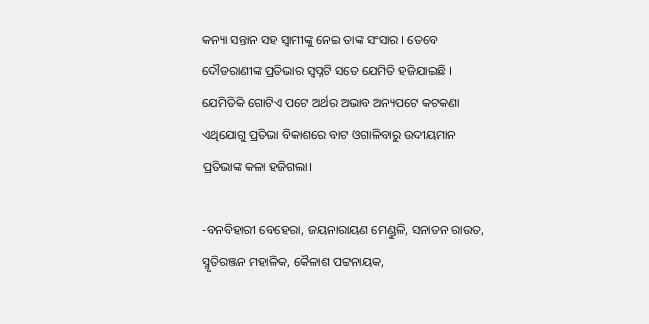କନ୍ୟା ସନ୍ତାନ ସହ ସ୍ବାମୀଙ୍କୁ ନେଇ ତାଙ୍କ ସଂସାର । ତେବେ ଦୌଡରାଣୀଙ୍କ ପ୍ରତିଭାର ସ୍ବପ୍ନଟି ସତେ ଯେମିତି ହଜିଯାଇଛି । ଯେମିତିକି ଗୋଟିଏ ପଟେ ଅର୍ଥର ଅଭାବ ଅନ୍ୟପଟେ କଟକଣା ଏଥିଯୋଗୁ ପ୍ରତିଭା ବିକାଶରେ ବାଟ ଓଗାଳିବାରୁ ଉଦୀୟମାନ ପ୍ରତିଭାଙ୍କ କଳା ହଜିଗଲା।

-ବନବିହାରୀ ବେହେରା, ଜୟନାରାୟଣ ମେଣ୍ଡୁଳି, ସନାତନ ରାଉତ, ସ୍ମୃତିରଞ୍ଜନ ମହାଳିକ, କୈଳାଶ ପଟ୍ଟନାୟକ,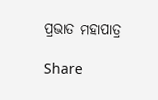ପ୍ରଭାତ ମହାପାତ୍ର

Share